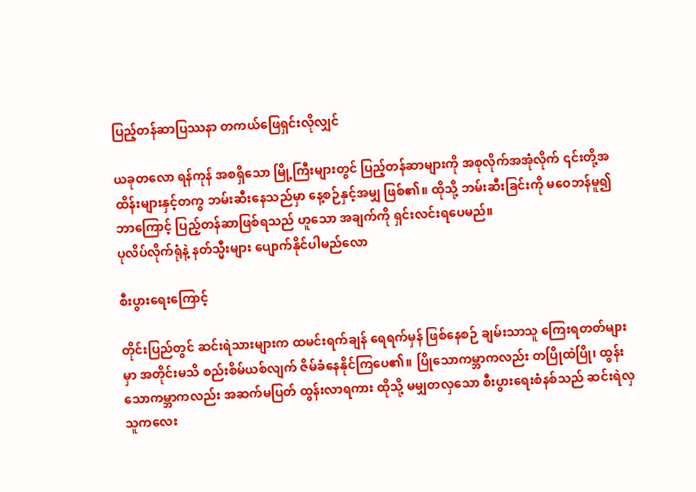ပြည့်တန်ဆာပြဿနာ တကယ်ဖြေရှင်းလိုလျှင်

ယခုတလော ရန်ကုန် အစရှိသော မြို့ကြီးများတွင် ပြည့်တန်ဆာများကို အစုလိုက်အအုံလိုက် ၎င်းတို့အထိန်းများနှင့်တကွ ဘမ်းဆီးနေသည်မှာ နေ့စဉ်နှင့်အမျှ ဖြစ်၏။ ထိုသို့ ဘမ်းဆီးခြင်းကို မဝေဘန်မူ၍ ဘာကြောင့် ပြည့်တန်ဆာဖြစ်ရသည် ဟူသော အချက်ကို ရှင်းလင်းရပေမည်။
ပုလိပ်လိုက်ရုံနဲ့ နတ်သ္မီးများ ပျောက်နိုင်ပါမည်လော

စီးပွားရေးကြောင့်

တိုင်းပြည်တွင် ဆင်းရဲသားများက ထမင်းရက်ချန် ရေရက်မှန် ဖြစ်နေစဉ် ချမ်းသာသူ ကြေးရတတ်များမှာ အတိုင်းမသိ စည်းစိမ်ယစ်လျက် ဇိမ်ခံနေနိုင်ကြပေ၏။ ပြိုသောကမ္ဘာကလည်း တပြိုထဲပြို၊ ထွန်းသောကမ္ဘာကလည်း အဆက်မပြတ် ထွန်းလာရကား ထိုသို့ မမျှတလှသော စီးပွားရေးစံနစ်သည် ဆင်းရဲလှသူကလေး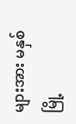များအား မနှစ်မြို့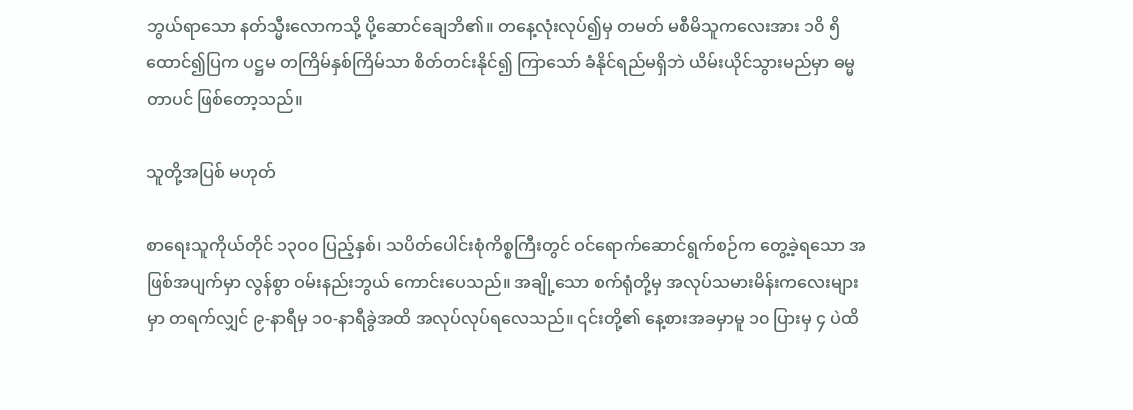ဘွယ်ရာသော နတ်သ္မီးလောကသို့ ပို့ဆောင်ချေဘိ၏။ တနေ့လုံးလုပ်၍မှ တမတ် မစီမိသူကလေးအား ၁၀ိ ၅ိ ထောင်၍ပြက ပဋ္ဌမ တကြိမ်နှစ်ကြိမ်သာ စိတ်တင်းနိုင်၍ ကြာသော် ခံနိုင်ရည်မရှိဘဲ ယိမ်းယိုင်သွားမည်မှာ ဓမ္မတာပင် ဖြစ်တော့သည်။

သူတို့အပြစ် မဟုတ်

စာရေးသူကိုယ်တိုင် ၁၃၀၀ ပြည့်နှစ်၊ သပိတ်ပေါင်းစုံကိစ္စကြီးတွင် ဝင်ရောက်ဆောင်ရွက်စဉ်က တွေ့ခဲ့ရသော အဖြစ်အပျက်မှာ လွန်စွာ ဝမ်းနည်းဘွယ် ကောင်းပေသည်။ အချို့သော စက်ရုံတို့မှ အလုပ်သမားမိန်းကလေးများမှာ တရက်လျှင် ၉-နာရီမှ ၁၀-နာရီခွဲအထိ အလုပ်လုပ်ရလေသည်။ ၎င်းတို့၏ နေ့စားအခမှာမူ ၁၀ ပြားမှ ၄ ပဲထိ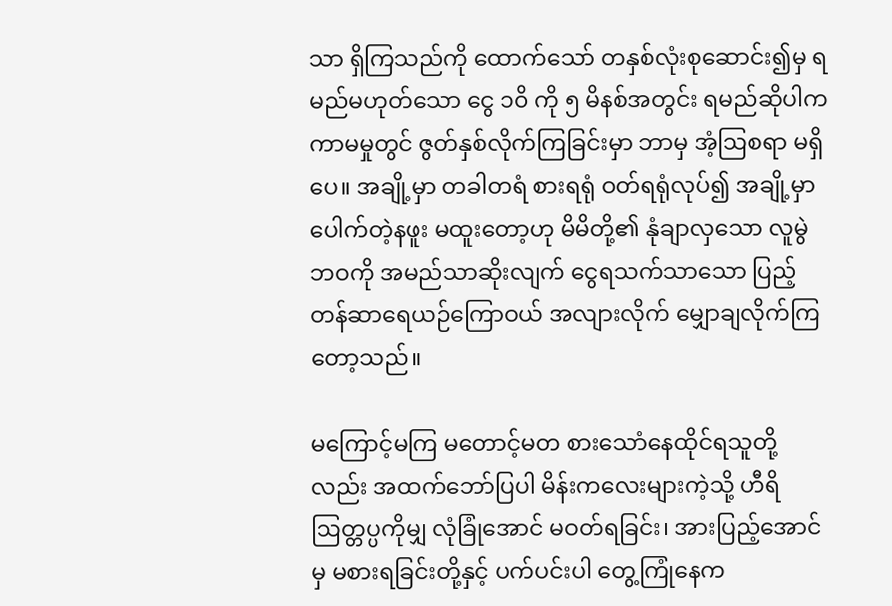သာ ရှိကြသည်ကို ထောက်သော် တနှစ်လုံးစုဆောင်း၍မှ ရမည်မဟုတ်သော ငွေ ၁၀ိ ကို ၅ မိနစ်အတွင်း ရမည်ဆိုပါက ကာမမှုတွင် ဇွတ်နှစ်လိုက်ကြခြင်းမှာ ဘာမှ အံ့ဩစရာ မရှိပေ။ အချို့မှာ တခါတရံ စားရရုံ ဝတ်ရရုံလုပ်၍ အချို့မှာ ပေါက်တဲ့နဖူး မထူးတော့ဟု မိမိတို့၏ နုံချာလှသော လူမွဲဘဝကို အမည်သာဆိုးလျက် ငွေရသက်သာသော ပြည့်တန်ဆာရေယဉ်ကြောဝယ် အလျားလိုက် မျှောချလိုက်ကြတော့သည်။

မကြောင့်မကြ မတောင့်မတ စားသောံနေထိုင်ရသူတို့လည်း အထက်ဘော်ပြပါ မိန်းကလေးများကဲ့သို့ ဟီရိ ဩတ္တပ္ပကိုမျှ လုံခြုံအောင် မဝတ်ရခြင်း၊ အားပြည့်အောင်မှ မစားရခြင်းတို့နှင့် ပက်ပင်းပါ တွေ့ကြုံနေက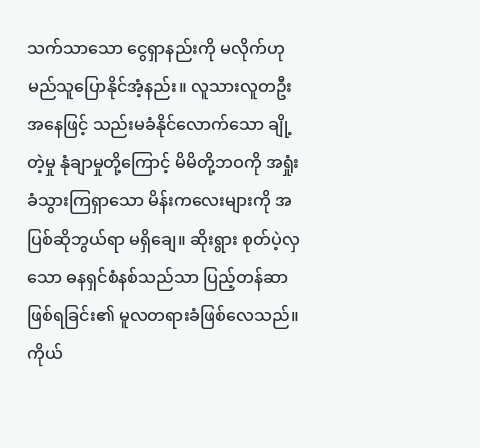သက်သာသော ငွေရှာနည်းကို မလိုက်ဟု မည်သူပြောနိုင်အံ့နည်း။ လူသားလူတဦးအနေဖြင့် သည်းမခံနိုင်လောက်သော ချို့တဲ့မှု နုံချာမှုတို့ကြောင့် မိမိတို့ဘဝကို အရှုံးခံသွားကြရှာသော မိန်းကလေးများကို အပြစ်ဆိုဘွယ်ရာ မရှိချေ။ ဆိုးရွား စုတ်ပဲ့လှသော ဓနရှင်စံနစ်သည်သာ ပြည့်တန်ဆာဖြစ်ရခြင်း၏ မူလတရားခံဖြစ်လေသည်။ ကိုယ်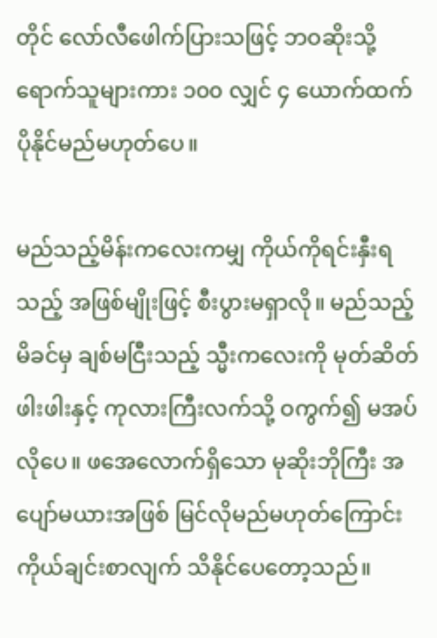တိုင် လော်လီဖေါက်ပြားသဖြင့် ဘဝဆိုးသို့ ရောက်သူများကား ၁၀၀ လျှင် ၄ ယောက်ထက် ပိုနိုင်မည်မဟုတ်ပေ။

မည်သည့်မိန်းကလေးကမျှ ကိုယ်ကိုရင်းနှီးရသည့် အဖြစ်မျိုးဖြင့် စီးပွားမရှာလို။ မည်သည့်မိခင်မှ ချစ်မငြီးသည့် သ္မီးကလေးကို မုတ်ဆိတ်ဖါးဖါးနှင့် ကုလားကြီးလက်သို့ ဝကွက်၍ မအပ်လိုပေ။ ဖအေလောက်ရှိသော မုဆိုးဘိုကြီး အပျော်မယားအဖြစ် မြင်လိုမည်မဟုတ်ကြောင်း ကိုယ်ချင်းစာလျက် သိနိုင်ပေတော့သည်။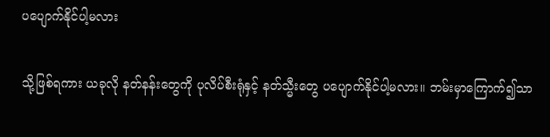ပပျောက်နိုင်ပါ့မလား

သို့ဖြစ်ရကား ယခုလို နတ်နန်းတွေကို ပုလိပ်စီးရုံနှင့် နတ်သ္မီးတွေ ပပျောက်နိုင်ပါ့မလား။ ဘမ်းမှာကြောက်၍သာ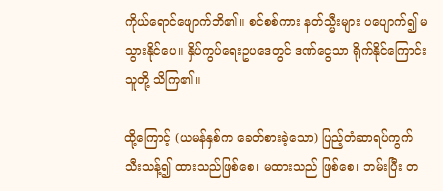ကိုယ်ရောင်ဖျောက်ဘိ၏။ စင်စစ်ကား နတ်သ္မီးများ ပပျောက်၍ မသွားနိုင်ပေ။ နှိပ်ကွပ်ရေးဥပဒေတွင် ဒဏ်ငွေသာ ရိုက်နိုင်ကြောင်း သူတို့ သိကြ၏။

ထို့ကြောင့် (ယမန်နှစ်က ခေတ်စားခဲ့သော) ပြည့်တံဆာရပ်ကွက် သီးသန့်၍ ထားသည်ဖြစ်စေ၊ မထားသည် ဖြစ်စေ၊ ဘမ်းပြီး တ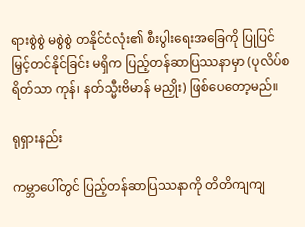ရားစွဲစွဲ မစွဲစွဲ တနိုင်ငံလုံး၏ စီးပွါးရေးအခြေကို ပြုပြင် မြှင့်တင်နိုင်ခြင်း မရှိက ပြည့်တန်ဆာပြဿနာမှာ (ပုလိပ်စရိတ်သာ ကုန်၊ နတ်သ္မီးဗိမာန် မညှိုး) ဖြစ်ပေတော့မည်။

ရုရှားနည်း

ကမ္ဘာပေါ်တွင် ပြည့်တန်ဆာပြဿနာကို တိတိကျကျ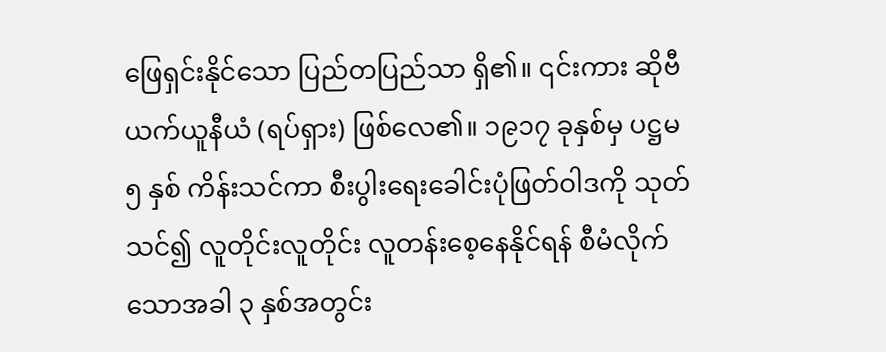ဖြေရှင်းနိုင်သော ပြည်တပြည်သာ ရှိ၏။ ၎င်းကား ဆိုဗီယက်ယူနီယံ (ရပ်ရှား) ဖြစ်လေ၏။ ၁၉၁၇ ခုနှစ်မှ ပဋ္ဌမ ၅ နှစ် ကိန်းသင်ကာ စီးပွါးရေးခေါင်းပုံဖြတ်ဝါဒကို သုတ်သင်၍ လူတိုင်းလူတိုင်း လူတန်းစေ့နေနိုင်ရန် စီမံလိုက်သောအခါ ၃ နှစ်အတွင်း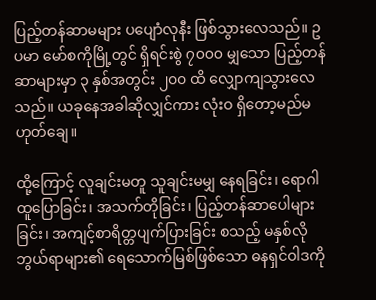ပြည့်တန်ဆာမများ ပပျောံလုနီး ဖြစ်သွားလေသည်။ ဥပမာ မော်စကိုမြို့တွင် ရှိရင်းစွဲ ၇၀၀၀ မျှသော ပြည့်တန်ဆာများမှာ ၃ နှစ်အတွင်း ၂၀၀ ထိ လျှောကျသွားလေသည်။ ယခုနေအခါဆိုလျှင်ကား လုံးဝ ရှိတော့မည်မဟုတ်ချေ။

ထို့ကြောင့် လူချင်းမတူ သူချင်းမမျှ နေရခြင်း၊ ရောဂါထူပြောခြင်း၊ အသက်တိုခြင်း၊ ပြည့်တန်ဆာပေါများခြင်း၊ အကျင့်စာရိတ္တပျက်ပြားခြင်း စသည့် မနှစ်လိုဘွယ်ရာများ၏ ရေသောက်မြစ်ဖြစ်သော ဓနရှင်ဝါဒကို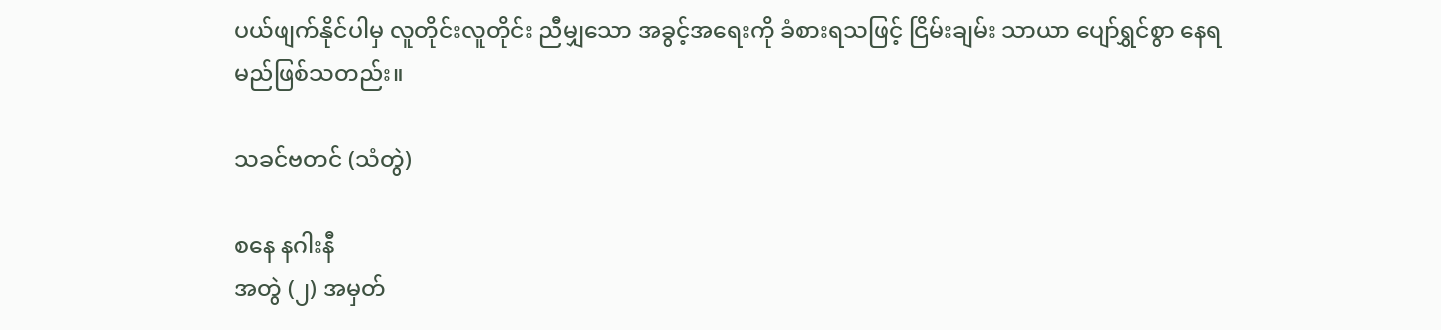ပယ်ဖျက်နိုင်ပါမှ လူတိုင်းလူတိုင်း ညီမျှသော အခွင့်အရေးကို ခံစားရသဖြင့် ငြိမ်းချမ်း သာယာ ပျော်ရွှင်စွာ နေရမည်ဖြစ်သတည်း။

သခင်ဗတင် (သံတွဲ)

စနေ နဂါးနီ
အတွဲ (၂) အမှတ်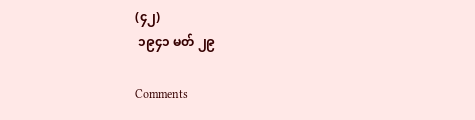(၄၂)
 ၁၉၄၁ မတ် ၂၉

Comments